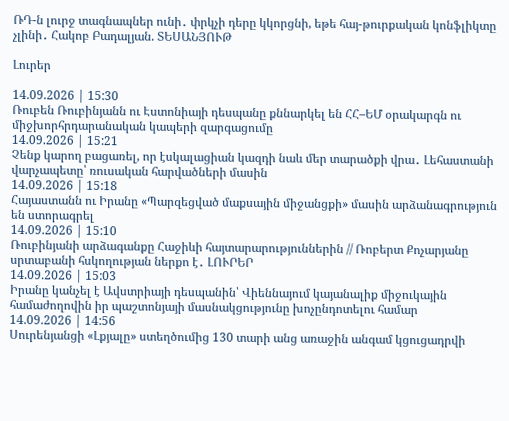ՌԴ-ն լուրջ տագնապներ ունի․ փրկչի դերը կկորցնի, եթե հայ-թուրքական կոնֆլիկտը չլինի․ Հակոբ Բադալյան. ՏԵՍԱՆՅՈՒԹ

Լուրեր

14.09.2026 | 15:30
Ռուբեն Ռուբինյանն ու Էստոնիայի դեսպանը քննարկել են ՀՀ–ԵՄ օրակարգն ու միջխորհրդարանական կապերի զարգացումը
14.09.2026 | 15:21
Չենք կարող բացառել, որ էսկալացիան կազդի նաև մեր տարածքի վրա․ Լեհաստանի վարչապետը՝ ռուսական հարվածների մասին
14.09.2026 | 15:18
Հայաստանն ու Իրանը «Պարզեցված մաքսային միջանցքի» մասին արձանագրություն են ստորագրել
14.09.2026 | 15:10
Ռուբինյանի արձագանքը Հաջիևի հայտարարություններին // Ռոբերտ Քոչարյանը սրտաբանի հսկողության ներքո է․ ԼՈՒՐԵՐ
14.09.2026 | 15:03
Իրանը կանչել է Ավստրիայի դեսպանին՝ Վիեննայում կայանալիք միջուկային համաժողովին իր պաշտոնյայի մասնակցությունը խոչընդոտելու համար
14.09.2026 | 14:56
Սուրենյանցի «Լքյալը» ստեղծումից 130 տարի անց առաջին անգամ կցուցադրվի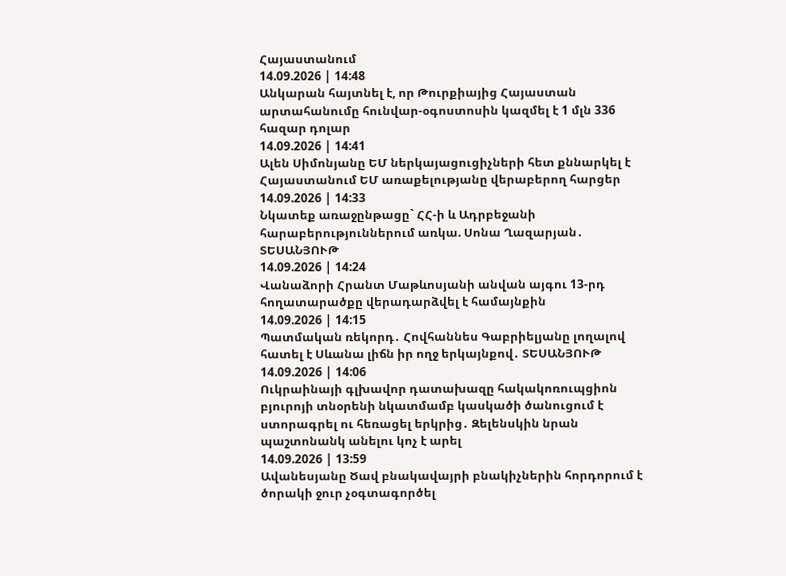Հայաստանում
14.09.2026 | 14:48
Անկարան հայտնել է, որ Թուրքիայից Հայաստան արտահանումը հունվար-օգոստոսին կազմել է 1 մլն 336 հազար դոլար
14.09.2026 | 14:41
Ալեն Սիմոնյանը ԵՄ ներկայացուցիչների հետ քննարկել է Հայաստանում ԵՄ առաքելությանը վերաբերող հարցեր
14.09.2026 | 14:33
Նկատեք առաջընթացը` ՀՀ-ի և Ադրբեջանի հարաբերություններում առկա. Սոնա Ղազարյան․ ՏԵՍԱՆՅՈՒԹ
14.09.2026 | 14:24
Վանաձորի Հրանտ Մաթևոսյանի անվան այգու 13-րդ հողատարածքը վերադարձվել է համայնքին
14.09.2026 | 14:15
Պատմական ռեկորդ․ Հովհաննես Գաբրիելյանը լողալով հատել է Սևանա լիճն իր ողջ երկայնքով․ ՏԵՍԱՆՅՈՒԹ
14.09.2026 | 14:06
Ուկրաինայի գլխավոր դատախազը հակակոռուպցիոն բյուրոյի տնօրենի նկատմամբ կասկածի ծանուցում է ստորագրել ու հեռացել երկրից․ Զելենսկին նրան պաշտոնանկ անելու կոչ է արել
14.09.2026 | 13:59
Ավանեսյանը Ծավ բնակավայրի բնակիչներին հորդորում է ծորակի ջուր չօգտագործել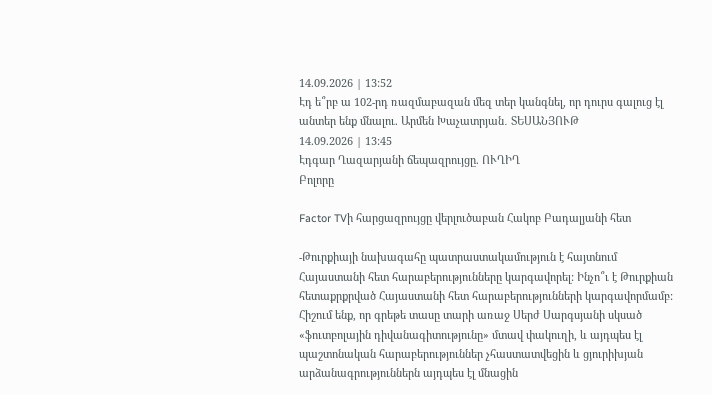14.09.2026 | 13:52
Էդ ե՞րբ ա 102-րդ ռազմաբազան մեզ տեր կանգնել, որ դուրս գալուց էլ անտեր ենք մնալու. Արմեն Խաչատրյան․ ՏԵՍԱՆՅՈՒԹ
14.09.2026 | 13:45
Էդգար Ղազարյանի ճեպազրույցը. ՈՒՂԻՂ
Բոլորը

Factor TVի հարցազրույցը վերլուծաբան Հակոբ Բադալյանի հետ

-Թուրքիայի նախագահը պատրաստակամություն է հայտնում Հայաստանի հետ հարաբերությունները կարգավորել: Ինչո՞ւ է Թուրքիան հետաքրքրված Հայաստանի հետ հարաբերությունների կարգավորմամբ: Հիշում ենք, որ գրեթե տասը տարի առաջ Սերժ Սարգսյանի սկսած «ֆուտբոլային դիվանագիտությունը» մտավ փակուղի, և այդպես էլ պաշտոնական հարաբերություններ չհաստատվեցին և ցյուրիխյան արձանագրություններն այդպես էլ մնացին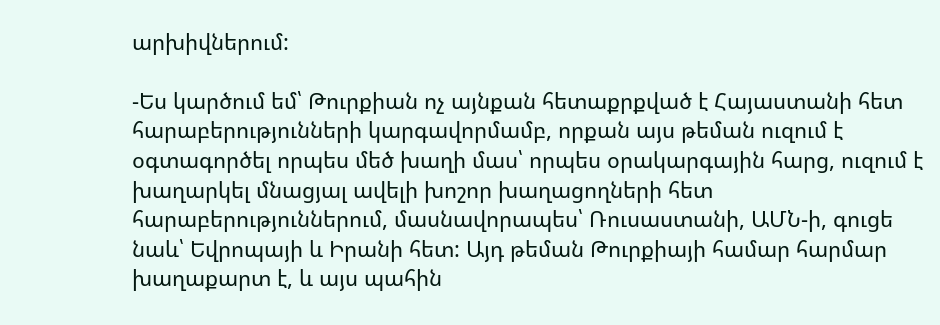արխիվներում:

-Ես կարծում եմ՝ Թուրքիան ոչ այնքան հետաքրքված է Հայաստանի հետ հարաբերությունների կարգավորմամբ, որքան այս թեման ուզում է օգտագործել որպես մեծ խաղի մաս՝ որպես օրակարգային հարց, ուզում է խաղարկել մնացյալ ավելի խոշոր խաղացողների հետ հարաբերություններում, մասնավորապես՝ Ռուսաստանի, ԱՄՆ-ի, գուցե նաև՝ Եվրոպայի և Իրանի հետ: Այդ թեման Թուրքիայի համար հարմար խաղաքարտ է, և այս պահին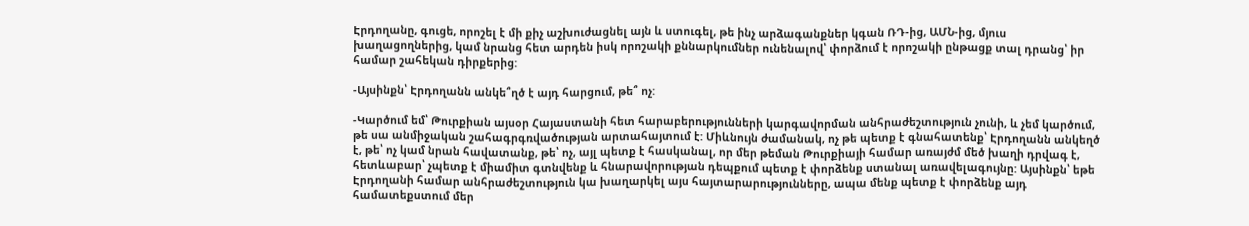Էրդողանը, գուցե, որոշել է մի քիչ աշխուժացնել այն և ստուգել, թե ինչ արձագանքներ կգան ՌԴ-ից, ԱՄՆ-ից, մյուս խաղացողներից, կամ նրանց հետ արդեն իսկ որոշակի քննարկումներ ունենալով՝ փորձում է որոշակի ընթացք տալ դրանց՝ իր համար շահեկան դիրքերից:

-Այսինքն՝ Էրդողանն անկե՞ղծ է այդ հարցում, թե՞ ոչ:

-Կարծում եմ՝ Թուրքիան այսօր Հայաստանի հետ հարաբերությունների կարգավորման անհրաժեշտություն չունի, և չեմ կարծում, թե սա անմիջական շահագրգռվածության արտահայտում է: Միևնույն ժամանակ, ոչ թե պետք է գնահատենք՝ Էրդողանն անկեղծ է, թե՝ ոչ կամ նրան հավատանք, թե՝ ոչ, այլ պետք է հասկանալ, որ մեր թեման Թուրքիայի համար առայժմ մեծ խաղի դրվագ է, հետևաբար՝ չպետք է միամիտ գտնվենք և հնարավորության դեպքում պետք է փորձենք ստանալ առավելագույնը: Այսինքն՝ եթե Էրդողանի համար անհրաժեշտություն կա խաղարկել այս հայտարարությունները, ապա մենք պետք է փորձենք այդ համատեքստում մեր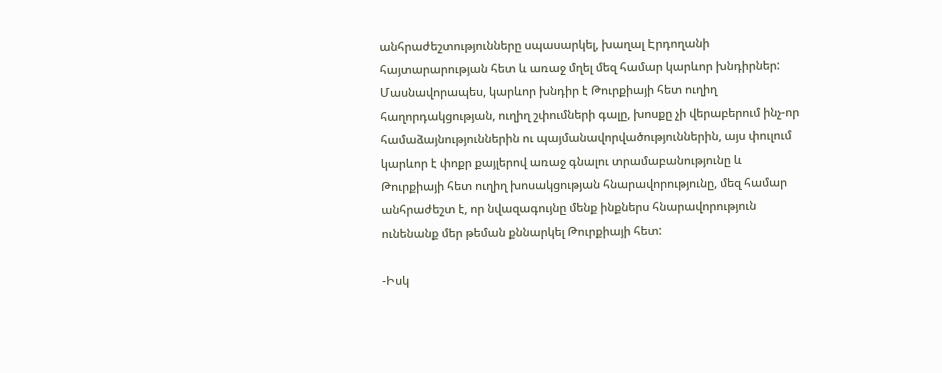անհրաժեշտությունները սպասարկել, խաղալ Էրդողանի հայտարարության հետ և առաջ մղել մեզ համար կարևոր խնդիրներ: Մասնավորապես, կարևոր խնդիր է Թուրքիայի հետ ուղիղ հաղորդակցության, ուղիղ շփումների գալը, խոսքը չի վերաբերում ինչ-որ համաձայնություններին ու պայմանավորվածություններին, այս փուլում կարևոր է փոքր քայլերով առաջ գնալու տրամաբանությունը և Թուրքիայի հետ ուղիղ խոսակցության հնարավորությունը, մեզ համար անհրաժեշտ է, որ նվազագույնը մենք ինքներս հնարավորություն ունենանք մեր թեման քննարկել Թուրքիայի հետ:

-Իսկ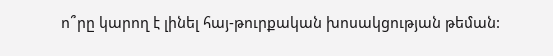ո՞րը կարող է լինել հայ-թուրքական խոսակցության թեման: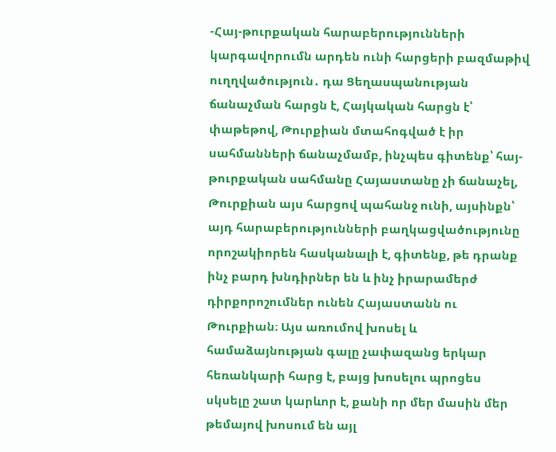-Հայ-թուրքական հարաբերությունների կարգավորումն արդեն ունի հարցերի բազմաթիվ ուղղվածություն․ դա Ցեղասպանության ճանաչման հարցն է, Հայկական հարցն է՝ փաթեթով, Թուրքիան մտահոգված է իր սահմանների ճանաչմամբ, ինչպես գիտենք՝ հայ-թուրքական սահմանը Հայաստանը չի ճանաչել, Թուրքիան այս հարցով պահանջ ունի, այսինքն՝ այդ հարաբերությունների բաղկացվածությունը որոշակիորեն հասկանալի է, գիտենք, թե դրանք ինչ բարդ խնդիրներ են և ինչ իրարամերժ դիրքորոշումներ ունեն Հայաստանն ու Թուրքիան։ Այս առումով խոսել և համաձայնության գալը չափազանց երկար հեռանկարի հարց է, բայց խոսելու պրոցես սկսելը շատ կարևոր է, քանի որ մեր մասին մեր թեմայով խոսում են այլ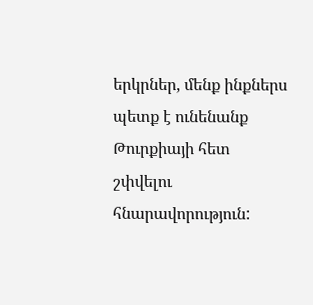երկրներ, մենք ինքներս պետք է ունենանք Թուրքիայի հետ շփվելու հնարավորություն: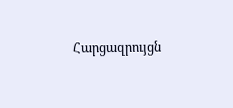Հարցազրույցն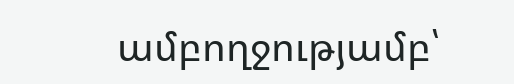ամբողջությամբ՝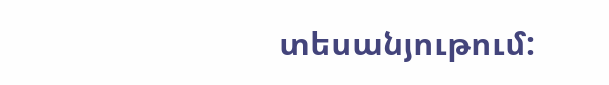տեսանյութում: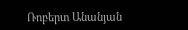Ռոբերտ Անանյան